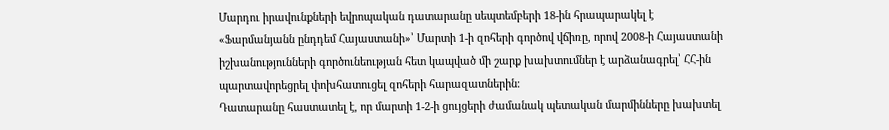Մարդու իրավունքների եվրոպական դատարանը սեպտեմբերի 18-ին հրապարակել է «Ֆարմանյանն ընդդեմ Հայաստանի»՝ Մարտի 1-ի զոհերի գործով վճիռը, որով 2008-ի Հայաստանի իշխանությունների գործունեության հետ կապված մի շարք խախտումներ է արձանագրել՝ ՀՀ-ին պարտավորեցրել փոխհատուցել զոհերի հարազատներին։
Դատարանը հաստատել է, որ մարտի 1-2-ի ցույցերի ժամանակ պետական մարմինները խախտել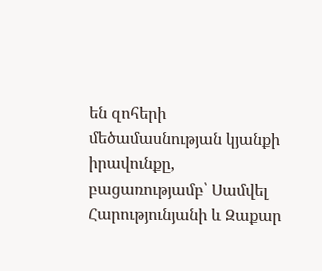են զոհերի մեծամասնության կյանքի իրավունքը, բացառությամբ՝ Սամվել Հարությունյանի և Զաքար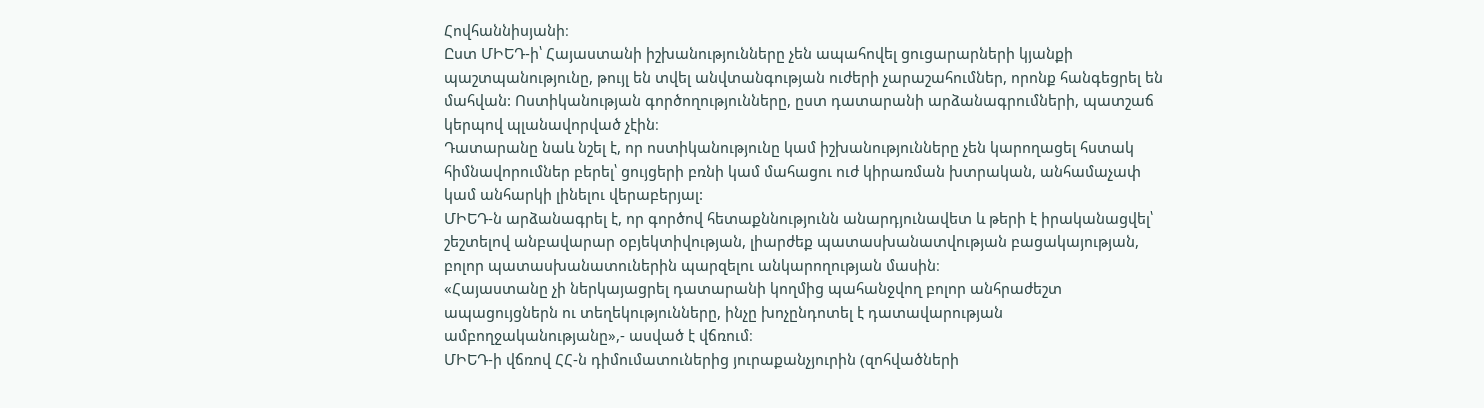Հովհաննիսյանի։
Ըստ ՄԻԵԴ-ի՝ Հայաստանի իշխանությունները չեն ապահովել ցուցարարների կյանքի պաշտպանությունը, թույլ են տվել անվտանգության ուժերի չարաշահումներ, որոնք հանգեցրել են մահվան: Ոստիկանության գործողությունները, ըստ դատարանի արձանագրումների, պատշաճ կերպով պլանավորված չէին։
Դատարանը նաև նշել է, որ ոստիկանությունը կամ իշխանությունները չեն կարողացել հստակ հիմնավորումներ բերել՝ ցույցերի բռնի կամ մահացու ուժ կիրառման խտրական, անհամաչափ կամ անհարկի լինելու վերաբերյալ:
ՄԻԵԴ-ն արձանագրել է, որ գործով հետաքննությունն անարդյունավետ և թերի է իրականացվել՝ շեշտելով անբավարար օբյեկտիվության, լիարժեք պատասխանատվության բացակայության, բոլոր պատասխանատուներին պարզելու անկարողության մասին։
«Հայաստանը չի ներկայացրել դատարանի կողմից պահանջվող բոլոր անհրաժեշտ ապացույցներն ու տեղեկությունները, ինչը խոչընդոտել է դատավարության ամբողջականությանը»,- ասված է վճռում։
ՄԻԵԴ-ի վճռով ՀՀ-ն դիմումատուներից յուրաքանչյուրին (զոհվածների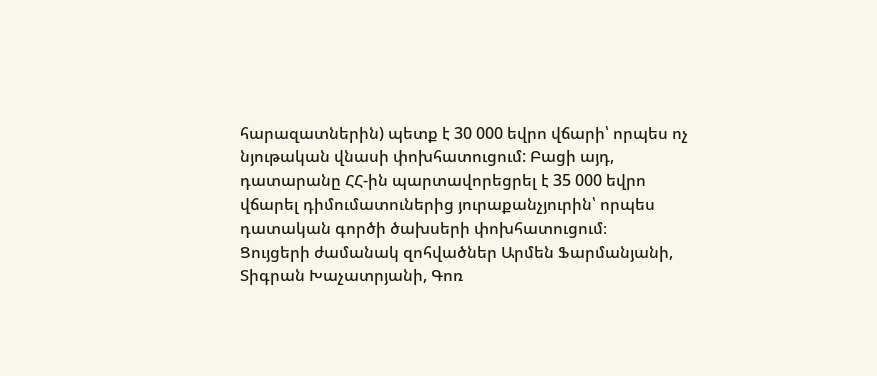հարազատներին) պետք է 30 000 եվրո վճարի՝ որպես ոչ նյութական վնասի փոխհատուցում: Բացի այդ, դատարանը ՀՀ-ին պարտավորեցրել է 35 000 եվրո վճարել դիմումատուներից յուրաքանչյուրին՝ որպես դատական գործի ծախսերի փոխհատուցում։
Ցույցերի ժամանակ զոհվածներ Արմեն Ֆարմանյանի, Տիգրան Խաչատրյանի, Գոռ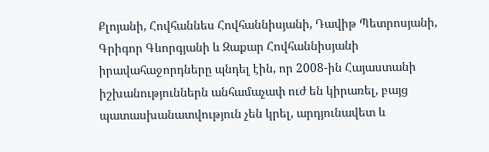Քլոյանի, Հովհաննես Հովհաննիսյանի, Դավիթ Պետրոսյանի, Գրիգոր Գևորգյանի և Զաքար Հովհաննիսյանի իրավահաջորդները պնդել էին, որ 2008-ին Հայաստանի իշխանություններն անհամաչափ ուժ են կիրառել, բայց պատասխանատվություն չեն կրել, արդյունավետ և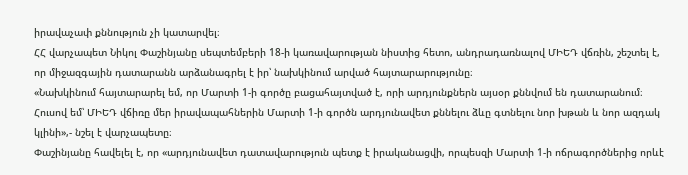իրավաչափ քննություն չի կատարվել։
ՀՀ վարչապետ Նիկոլ Փաշինյանը սեպտեմբերի 18-ի կառավարության նիստից հետո, անդրադառնալով ՄԻԵԴ վճռին, շեշտել է, որ միջազգային դատարանն արձանագրել է իր՝ նախկինում արված հայտարարությունը։
«Նախկինում հայտարարել եմ, որ Մարտի 1-ի գործը բացահայտված է, որի արդյունքներն այսօր քննվում են դատարանում։ Հուսով եմ՝ ՄԻԵԴ վճիռը մեր իրավապահներին Մարտի 1-ի գործն արդյունավետ քննելու ձևը գտնելու նոր խթան և նոր ազդակ կլինի»,- նշել է վարչապետը։
Փաշինյանը հավելել է, որ «արդյունավետ դատավարություն պետք է իրականացվի, որպեսզի Մարտի 1-ի ոճրագործներից որևէ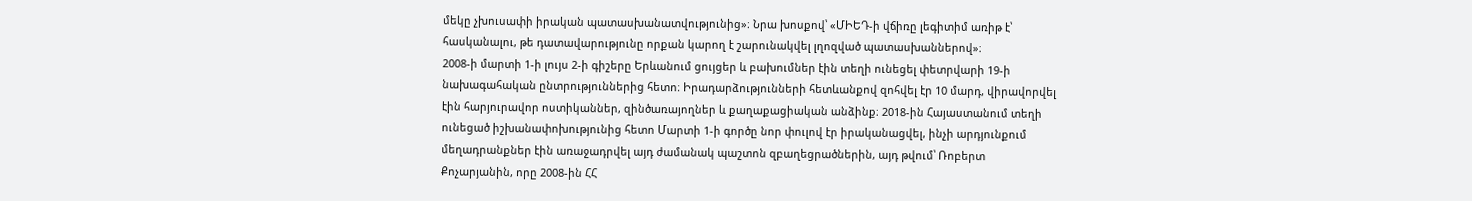մեկը չխուսափի իրական պատասխանատվությունից»։ Նրա խոսքով՝ «ՄԻԵԴ-ի վճիռը լեգիտիմ առիթ է՝ հասկանալու, թե դատավարությունը որքան կարող է շարունակվել լղոզված պատասխաններով»։
2008-ի մարտի 1-ի լույս 2-ի գիշերը Երևանում ցույցեր և բախումներ էին տեղի ունեցել փետրվարի 19-ի նախագահական ընտրություններից հետո։ Իրադարձությունների հետևանքով զոհվել էր 10 մարդ, վիրավորվել էին հարյուրավոր ոստիկաններ, զինծառայողներ և քաղաքացիական անձինք։ 2018-ին Հայաստանում տեղի ունեցած իշխանափոխությունից հետո Մարտի 1-ի գործը նոր փուլով էր իրականացվել, ինչի արդյունքում մեղադրանքներ էին առաջադրվել այդ ժամանակ պաշտոն զբաղեցրածներին, այդ թվում՝ Ռոբերտ Քոչարյանին, որը 2008-ին ՀՀ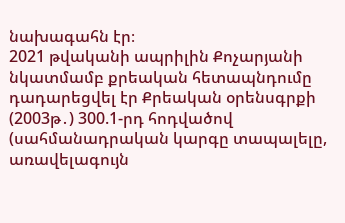նախագահն էր։
2021 թվականի ապրիլին Քոչարյանի նկատմամբ քրեական հետապնդումը դադարեցվել էր Քրեական օրենսգրքի (2003թ․) 300.1-րդ հոդվածով (սահմանադրական կարգը տապալելը, առավելագույն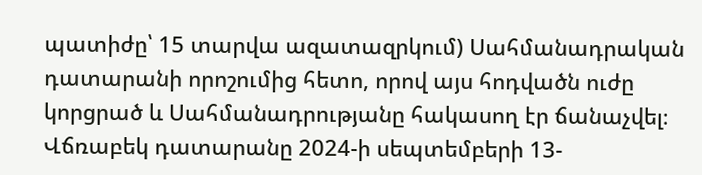պատիժը՝ 15 տարվա ազատազրկում) Սահմանադրական դատարանի որոշումից հետո, որով այս հոդվածն ուժը կորցրած և Սահմանադրությանը հակասող էր ճանաչվել։
Վճռաբեկ դատարանը 2024-ի սեպտեմբերի 13-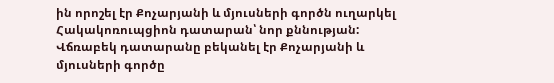ին որոշել էր Քոչարյանի և մյուսների գործն ուղարկել Հակակոռուպցիոն դատարան՝ նոր քննության: Վճռաբեկ դատարանը բեկանել էր Քոչարյանի և մյուսների գործը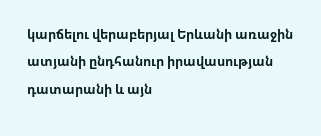կարճելու վերաբերյալ Երևանի առաջին ատյանի ընդհանուր իրավասության դատարանի և այն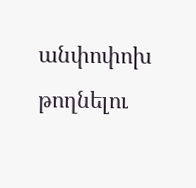անփոփոխ թողնելու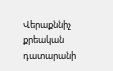Վերաքննիչ քրեական դատարանի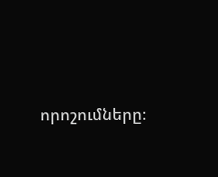որոշումները։